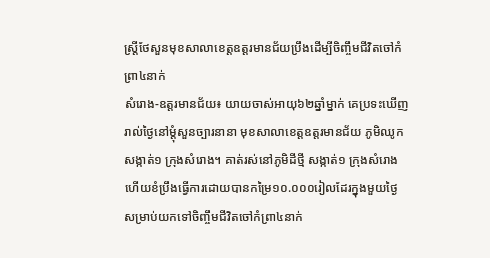ស្ត្រីថែសួនមុខសាលាខេត្តឧត្តរមានជ័យប្រឹងដើម្បីចិញ្ចឹមជីវិតចៅកំព្រា៤នាក់
សំរោង-ឧត្តរមានជ័យ៖ យាយចាស់អាយុ៦២ឆ្នាំម្នាក់ គេប្រទះឃើញរាល់ថ្ងៃនៅម្តុំសួនច្បារនានា មុខសាលាខេត្តឧត្តរមានជ័យ ភូមិឈូក សង្កាត់១ ក្រុងសំរោង។ គាត់រស់នៅភូមិដីថ្មី សង្កាត់១ ក្រុងសំរោង ហើយខំប្រឹងធ្វើការដោយបានកម្រៃ១០.០០០រៀលដែរក្នុងមួយថ្ងៃ សម្រាប់យកទៅចិញ្ចឹមជីវិតចៅកំព្រា៤នាក់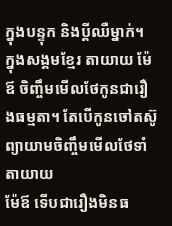ក្នុងបន្ទុក និងប្តីឈឺម្នាក់។
ក្នុងសង្គមខ្មែរ តាយាយ ម៉ែឪ ចិញ្ចឹមមើលថែកូនជារឿងធម្មតា។ តែបើកូនចៅតស៊ូព្យាយាមចិញ្ចឹមមើលថែទាំតាយាយ
ម៉ែឪ ទើបជារឿងមិនធ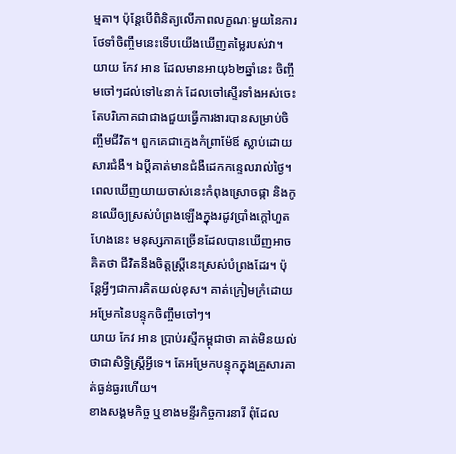ម្មតា។ ប៉ុន្តែបើពិនិត្យលើភាពលក្ខណៈមួយនៃការថែទាំចិញ្ចឹមនេះទើបយើងឃើញតម្លៃរបស់វា។
យាយ កែវ អាន ដែលមានអាយុ៦២ឆ្នាំនេះ ចិញ្ចឹមចៅៗដល់ទៅ៤នាក់ ដែលចៅស្ទើរទាំងអស់ចេះតែបរិភោគជាជាងជួយធ្វើការងារបានសម្រាប់ចិញ្ចឹមជីវិត។ ពួកគេជាក្មេងកំព្រាម៉ែឪ ស្លាប់ដោយសារជំងឺ។ ឯប្តីគាត់មានជំងឺដេកកន្ទេលរាល់ថ្ងៃ។
ពេលឃើញយាយចាស់នេះកំពុងស្រោចផ្កា និងកូនឈើឲ្យស្រស់បំព្រងឡើងក្នុងរដូវប្រាំងក្ដៅហួតហែងនេះ មនុស្សភាគច្រើនដែលបានឃើញអាចគិតថា ជីវិតនឹងចិត្តស្ត្រីនេះស្រស់បំព្រងដែរ។ ប៉ុន្តែអ្វីៗជាការគិតយល់ខុស។ គាត់ក្រៀមក្រំដោយអម្រែកនៃបន្ទុកចិញ្ចឹមចៅៗ។
យាយ កែវ អាន ប្រាប់រស្មីកម្ពុជាថា គាត់មិនយល់ថាជាសិទ្ធិស្ត្រីអ្វីទេ។ តែអម្រែកបន្ទុកក្នុងគ្រួសារគាត់ធ្ងន់ធ្ងរហើយ។
ខាងសង្គមកិច្ច ឬខាងមន្ទីរកិច្ចការនារី ពុំដែល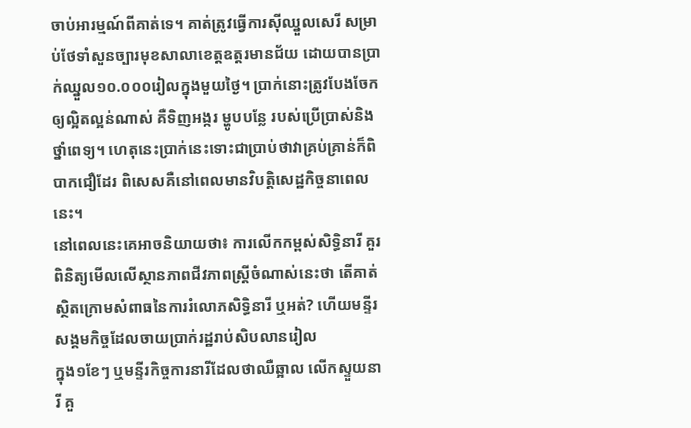ចាប់អារម្មណ៍ពីគាត់ទេ។ គាត់ត្រូវធ្វើការស៊ីឈ្នួលសេរី សម្រាប់ថែទាំសួនច្បារមុខសាលាខេត្តឧត្តរមានជ័យ ដោយបានប្រាក់ឈ្នួល១០.០០០រៀលក្នុងមួយថ្ងៃ។ ប្រាក់នោះត្រូវបែងចែកឲ្យល្អិតល្អន់ណាស់ គឺទិញអង្ករ ម្ហូបបន្លែ របស់ប្រើប្រាស់និងថ្នាំពេទ្យ។ ហេតុនេះប្រាក់នេះទោះជាប្រាប់ថាវាគ្រប់គ្រាន់ក៏ពិបាកជឿដែរ ពិសេសគឺនៅពេលមានវិបត្តិសេដ្ឋកិច្ចនាពេលនេះ។
នៅពេលនេះគេអាចនិយាយថា៖ ការលើកកម្ពស់សិទ្ធិនារី គួរពិនិត្យមើលលើស្ថានភាពជីវភាពស្ត្រីចំណាស់នេះថា តើគាត់ស្ថិតក្រោមសំពាធនៃការរំលោភសិទ្ធិនារី ឬអត់? ហើយមន្ទីរសង្គមកិច្ចដែលចាយប្រាក់រដ្ឋរាប់សិបលានរៀល
ក្នុង១ខែៗ ឬមន្ទីរកិច្ចការនារីដែលថាឈឺឆ្អាល លើកស្ទួយនារី គួ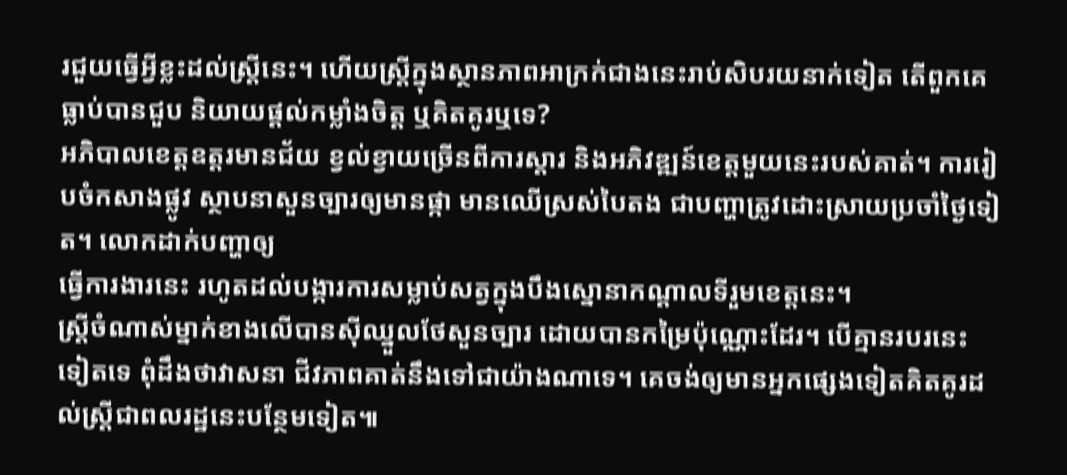រជួយធ្វើអ្វីខ្លះដល់ស្ត្រីនេះ។ ហើយស្ត្រីក្នុងស្ថានភាពអាក្រក់ជាងនេះរាប់សិបរយនាក់ទៀត តើពួកគេធ្លាប់បានជួប និយាយផ្ដល់កម្លាំងចិត្ត ឬគិតគូរឬទេ?
អភិបាលខេត្តឧត្តរមានជ័យ ខ្វល់ខ្វាយច្រើនពីការស្តារ និងអភិវឌ្ឍន៍ខេត្តមួយនេះរបស់គាត់។ ការរៀបចំកសាងផ្លូវ ស្ថាបនាសួនច្បារឲ្យមានផ្កា មានឈើស្រស់បៃតង ជាបញ្ហាត្រូវដោះស្រាយប្រចាំថ្ងៃទៀត។ លោកដាក់បញ្ហាឲ្យ
ធ្វើការងារនេះ រហូតដល់បង្ការការសម្លាប់សត្វក្នុងបឹងស្នោនាកណ្ដាលទីរួមខេត្តនេះ។
ស្ត្រីចំណាស់ម្នាក់ខាងលើបានស៊ីឈ្នួលថែសួនច្បារ ដោយបានកម្រៃប៉ុណ្ណោះដែរ។ បើគ្មានរបរនេះទៀតទេ ពុំដឹងថាវាសនា ជីវភាពគាត់នឹងទៅជាយ៉ាងណាទេ។ គេចង់ឲ្យមានអ្នកផ្សេងទៀតគិតគូរដល់ស្ត្រីជាពលរដ្ឋនេះបន្ថែមទៀត៕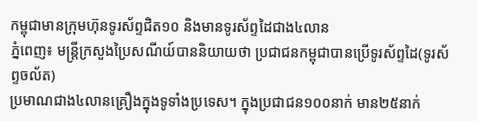កម្ពុជាមានក្រុមហ៊ុនទូរស័ព្ទជិត១០ និងមានទូរស័ព្ទដៃជាង៤លាន
ភ្នំពេញ៖ មន្ត្រីក្រសួងប្រៃសណីយ៍បាននិយាយថា ប្រជាជនកម្ពុជាបានប្រើទូរស័ព្ទដៃ(ទូរស័ព្ទចល័ត)
ប្រមាណជាង៤លានគ្រឿងក្នុងទូទាំងប្រទេស។ ក្នុងប្រជាជន១០០នាក់ មាន២៥នាក់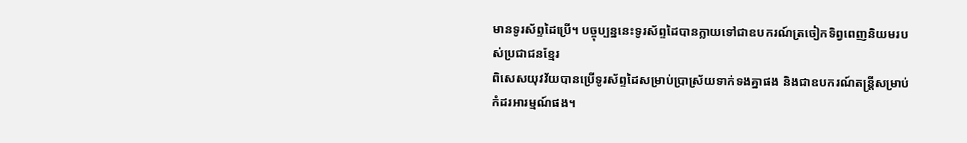មានទូរស័ព្ទដៃប្រើ។ បច្ចុប្បន្ននេះទូរស័ព្ទដៃបានក្លាយទៅជាឧបករណ៍ត្រចៀកទិព្វពេញនិយមរបស់ប្រជាជនខ្មែរ
ពិសេសយុវវ័យបានប្រើទូរស័ព្ទដៃសម្រាប់ប្រាស្រ័យទាក់ទងគ្នាផង និងជាឧបករណ៍តន្ត្រីសម្រាប់កំដរអារម្មណ៍ផង។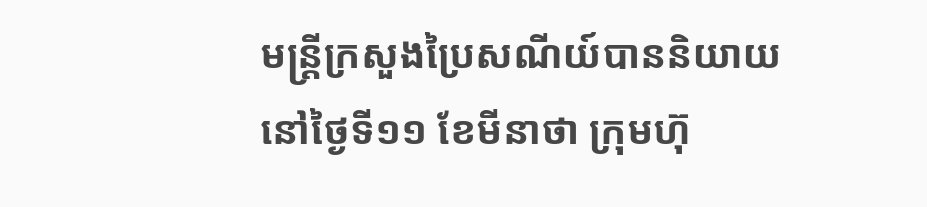មន្ត្រីក្រសួងប្រៃសណីយ៍បាននិយាយនៅថ្ងៃទី១១ ខែមីនាថា ក្រុមហ៊ុ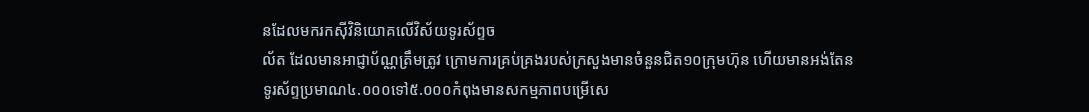នដែលមករកស៊ីវិនិយោគលើវិស័យទូរស័ព្ទច
ល័ត ដែលមានអាជ្ញាប័ណ្ណត្រឹមត្រូវ ក្រោមការគ្រប់គ្រងរបស់ក្រសួងមានចំនួនជិត១០ក្រុមហ៊ុន ហើយមានអង់តែន
ទូរស័ព្ទប្រមាណ៤.០០០ទៅ៥.០០០កំពុងមានសកម្មភាពបម្រើសេ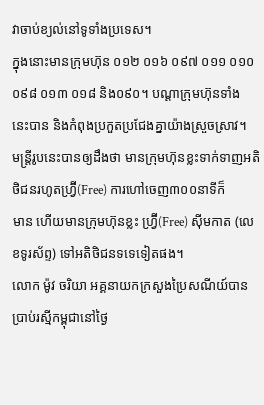វាចាប់ខ្យល់នៅទូទាំងប្រទេស។
ក្នុងនោះមានក្រុមហ៊ុន ០១២ ០១៦ ០៩៧ ០១១ ០១០ ០៩៨ ០១៣ ០១៨ និង០៩០។ បណ្ដាក្រុមហ៊ុនទាំង
នេះបាន និងកំពុងប្រកួតប្រជែងគ្នាយ៉ាងស្រួចស្រាវ។
មន្ត្រីរូបនេះបានឲ្យដឹងថា មានក្រុមហ៊ុនខ្លះទាក់ទាញអតិថិជនរហូតហ្វ្រ៊‌ី(Free) ការហៅចេញ៣០០នាទីក៏
មាន ហើយមានក្រុមហ៊ុនខ្លះ ហ្វ្រ៊‌ី(Free) ស៊ីមកាត (លេខទូរស័ព្ទ) ទៅអតិថិជនទទេទៀតផង។
លោក ម៉ូវ ចរិយា អគ្គនាយកក្រសួងប្រៃសណីយ៍បានប្រាប់រស្មីកម្ពុជានៅថ្ងៃ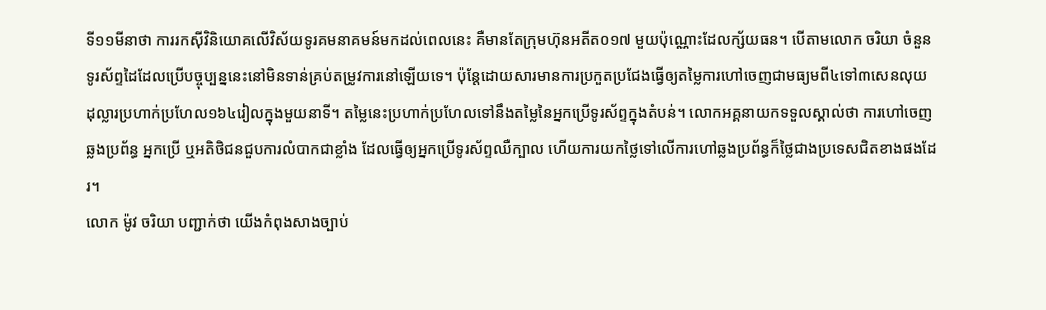ទី១១មីនាថា ការរកស៊ីវិនិយោគលើវិស័យទូរគមនាគមន៍មកដល់ពេលនេះ គឺមានតែក្រុមហ៊ុនអតីត០១៧ មួយប៉ុណ្ណោះដែលក្ស័យធន។ បើតាមលោក ចរិយា ចំនួនទូរស័ព្ទដៃដែលប្រើបច្ចុប្បន្ននេះនៅមិនទាន់គ្រប់តម្រូវការនៅឡើយទេ។ ប៉ុន្តែដោយសារមានការប្រកួតប្រជែងធ្វើឲ្យតម្លៃការហៅចេញជាមធ្យមពី៤ទៅ៣សេនលុយដុល្លារប្រហាក់ប្រហែល១៦៤រៀលក្នុងមួយនាទី។ តម្លៃនេះប្រហាក់ប្រហែលទៅនឹងតម្លៃនៃអ្នកប្រើទូរស័ព្ទក្នុងតំបន់។ លោកអគ្គនាយកទទួលស្គាល់ថា ការហៅចេញឆ្លងប្រព័ន្ធ អ្នកប្រើ ឬអតិថិជនជួបការលំបាកជាខ្លាំង ដែលធ្វើឲ្យអ្នកប្រើទូរស័ព្ទឈឺក្បាល ហើយការយកថ្លៃទៅលើការហៅឆ្លងប្រព័ន្ធក៏ថ្លៃជាងប្រទេសជិតខាងផងដែរ។
លោក ម៉ូវ ចរិយា បញ្ជាក់ថា យើងកំពុងសាងច្បាប់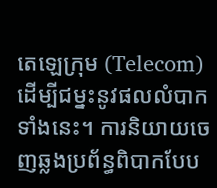តេឡេក្រុម (Telecom) ដើម្បីជម្នះនូវផលលំបាកទាំងនេះ។ ការនិយាយចេញឆ្លងប្រព័ន្ធពិបាកបែប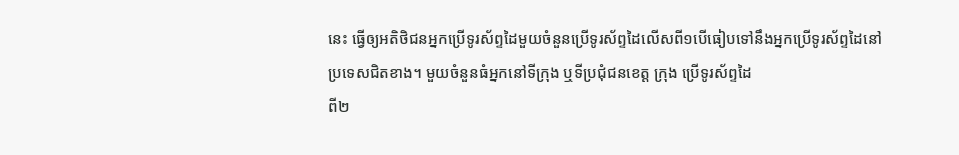នេះ ធ្វើឲ្យអតិថិជនអ្នកប្រើទូរស័ព្ទដៃមួយចំនួនប្រើទូរស័ព្ទដៃលើសពី១បើធៀបទៅនឹងអ្នកប្រើទូរស័ព្ទដៃនៅប្រទេសជិតខាង។ មួយចំនួនធំអ្នកនៅទីក្រុង ឬទីប្រជុំជនខេត្ត ក្រុង ប្រើទូរស័ព្ទដៃ
ពី២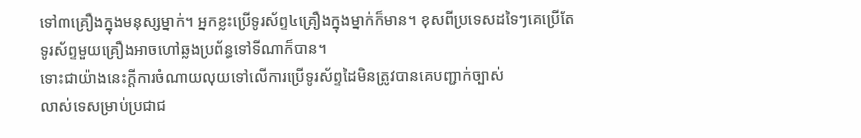ទៅ៣គ្រឿងក្នុងមនុស្សម្នាក់។ អ្នកខ្លះប្រើទូរស័ព្ទ៤គ្រឿងក្នុងម្នាក់ក៏មាន។ ខុសពីប្រទេសដទៃៗគេប្រើតែទូរស័ព្ទមួយគ្រឿងអាចហៅឆ្លងប្រព័ន្ធទៅទីណាក៏បាន។
ទោះជាយ៉ាងនេះក្ដីការចំណាយលុយទៅលើការប្រើទូរស័ព្ទដៃមិនត្រូវបានគេបញ្ជាក់ច្បាស់
លាស់ទេសម្រាប់ប្រជាជ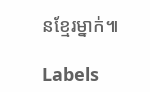នខ្មែរម្នាក់៕

Labels